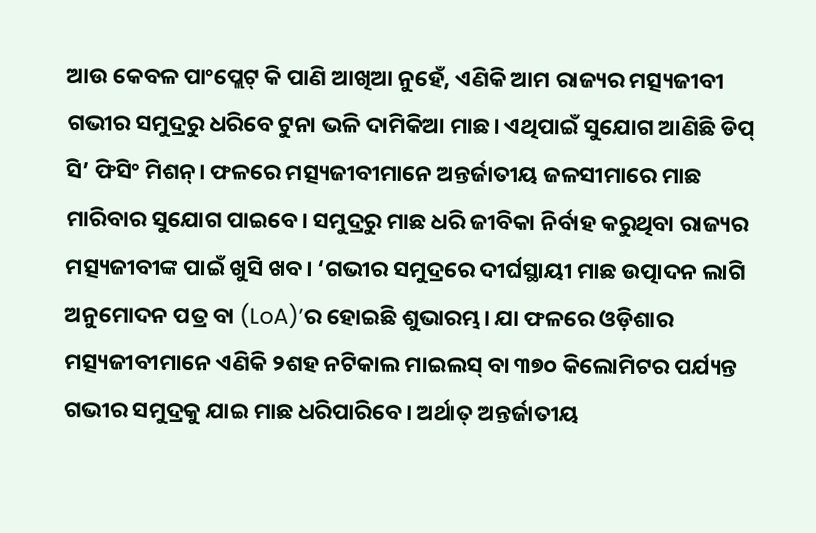ଆଉ କେବଳ ପାଂପ୍ଲେଟ୍ କି ପାଣି ଆଖିଆ ନୁହେଁ, ଏଣିକି ଆମ ରାଜ୍ୟର ମତ୍ସ୍ୟଜୀବୀ ଗଭୀର ସମୁଦ୍ରରୁ ଧରିବେ ଟୁନା ଭଳି ଦାମିକିଆ ମାଛ। ଏଥିପାଇଁ ସୁଯୋଗ ଆଣିଛି ଡିପ୍ ସି’ ଫିସିଂ ମିଶନ୍। ଫଳରେ ମତ୍ସ୍ୟଜୀବୀମାନେ ଅନ୍ତର୍ଜାତୀୟ ଜଳସୀମାରେ ମାଛ ମାରିବାର ସୁଯୋଗ ପାଇବେ। ସମୁଦ୍ରରୁ ମାଛ ଧରି ଜୀବିକା ନିର୍ବାହ କରୁଥିବା ରାଜ୍ୟର ମତ୍ସ୍ୟଜୀବୀଙ୍କ ପାଇଁ ଖୁସି ଖବ। ‘ଗଭୀର ସମୁଦ୍ରରେ ଦୀର୍ଘସ୍ଥାୟୀ ମାଛ ଉତ୍ପାଦନ ଲାଗି ଅନୁମୋଦନ ପତ୍ର ବା (LoA)’ର ହୋଇଛି ଶୁଭାରମ୍ଭ। ଯା ଫଳରେ ଓଡ଼ିଶାର ମତ୍ସ୍ୟଜୀବୀମାନେ ଏଣିକି ୨ଶହ ନଟିକାଲ ମାଇଲସ୍ ବା ୩୭୦ କିଲୋମିଟର ପର୍ଯ୍ୟନ୍ତ ଗଭୀର ସମୁଦ୍ରକୁ ଯାଇ ମାଛ ଧରିପାରିବେ। ଅର୍ଥାତ୍ ଅନ୍ତର୍ଜାତୀୟ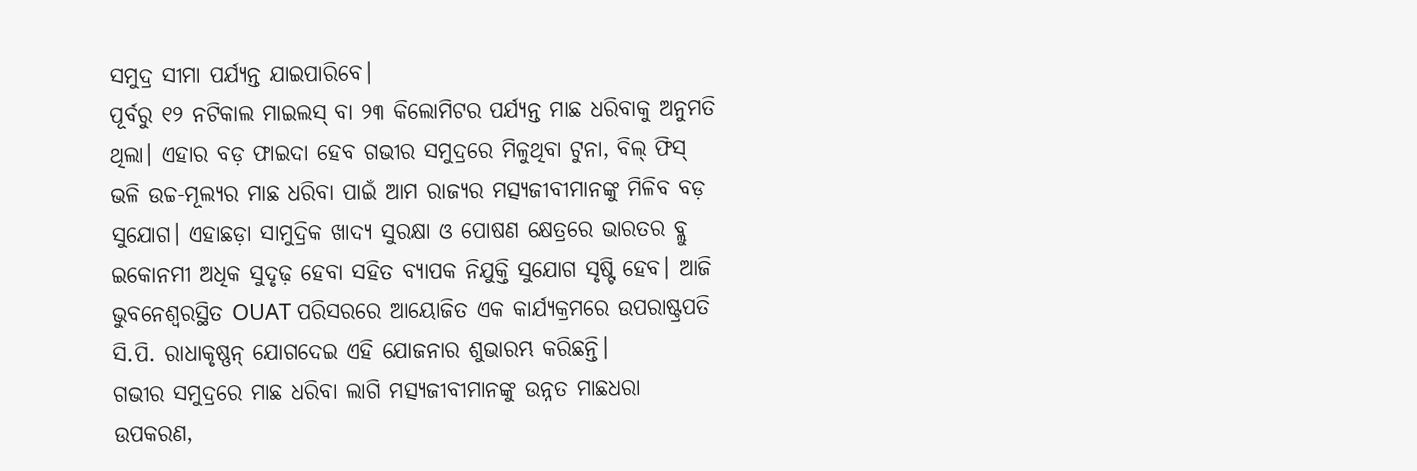ସମୁଦ୍ର ସୀମା ପର୍ଯ୍ୟନ୍ତ ଯାଇପାରିବେ।
ପୂର୍ବରୁ ୧୨ ନଟିକାଲ ମାଇଲସ୍ ବା ୨୩ କିଲୋମିଟର ପର୍ଯ୍ୟନ୍ତ ମାଛ ଧରିବାକୁ ଅନୁମତି ଥିଲା। ଏହାର ବଡ଼ ଫାଇଦା ହେବ ଗଭୀର ସମୁଦ୍ରରେ ମିଳୁଥିବା ଟୁନା, ବିଲ୍ ଫିସ୍ ଭଳି ଉଚ୍ଚ-ମୂଲ୍ୟର ମାଛ ଧରିବା ପାଇଁ ଆମ ରାଜ୍ୟର ମତ୍ସ୍ୟଜୀବୀମାନଙ୍କୁ ମିଳିବ ବଡ଼ ସୁଯୋଗ। ଏହାଛଡ଼ା ସାମୁଦ୍ରିକ ଖାଦ୍ୟ ସୁରକ୍ଷା ଓ ପୋଷଣ କ୍ଷେତ୍ରରେ ଭାରତର ବ୍ଲୁ ଇକୋନମୀ ଅଧିକ ସୁଦୃଢ଼ ହେବା ସହିତ ବ୍ୟାପକ ନିଯୁକ୍ତି ସୁଯୋଗ ସୃଷ୍ଟି ହେବ। ଆଜି ଭୁବନେଶ୍ୱରସ୍ଥିତ OUAT ପରିସରରେ ଆୟୋଜିତ ଏକ କାର୍ଯ୍ୟକ୍ରମରେ ଉପରାଷ୍ଟ୍ରପତି ସି.ପି. ରାଧାକୃଷ୍ଣନ୍ ଯୋଗଦେଇ ଏହି ଯୋଜନାର ଶୁଭାରମ୍ଭ କରିଛନ୍ତି।
ଗଭୀର ସମୁଦ୍ରରେ ମାଛ ଧରିବା ଲାଗି ମତ୍ସ୍ୟଜୀବୀମାନଙ୍କୁ ଉନ୍ନତ ମାଛଧରା ଉପକରଣ,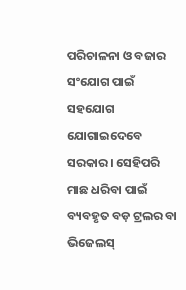ପରିଚାଳନା ଓ ବଜାର ସଂଯୋଗ ପାଇଁ ସହଯୋଗ ଯୋଗାଇଦେବେ ସରକାର। ସେହିପରି ମାଛ ଧରିବା ପାଇଁ ବ୍ୟବହୃତ ବଡ଼ ଟ୍ରଲର ବା ଭିଜେଲସ୍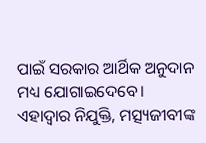ପାଇଁ ସରକାର ଆର୍ଥିକ ଅନୁଦାନ ମଧ୍ୟ ଯୋଗାଇଦେବେ। ଏହାଦ୍ବାର ନିଯୁକ୍ତି, ମତ୍ସ୍ୟଜୀବୀଙ୍କ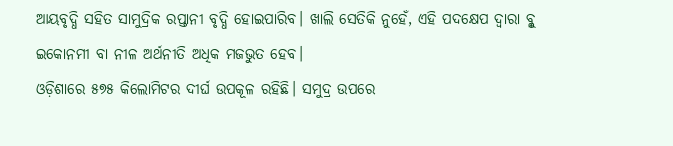ଆୟବୃଦ୍ଧି ସହିତ ସାମୁଦ୍ରିକ ରପ୍ତାନୀ ବୃଦ୍ଧି ହୋଇପାରିବ। ଖାଲି ସେତିକି ନୁହେଁ, ଏହି ପଦକ୍ଷେପ ଦ୍ବାରା ବ୍ଳୁ ଇକୋନମୀ ବା ନୀଳ ଅର୍ଥନୀତି ଅଧିକ ମଜଭୁତ ହେବ।
ଓଡ଼ିଶାରେ ୫୭୫ କିଲୋମିଟର ଦୀର୍ଘ ଉପକୂଳ ରହିଛି। ସମୁଦ୍ର ଉପରେ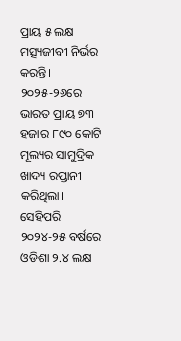ପ୍ରାୟ ୫ ଲକ୍ଷ ମତ୍ସ୍ୟଜୀବୀ ନିର୍ଭର କରନ୍ତି। ୨୦୨୫-୨୬ରେ ଭାରତ ପ୍ରାୟ ୭୩ ହଜାର ୮୯୦ କୋଟି ମୂଲ୍ୟର ସାମୁଦ୍ରିକ ଖାଦ୍ୟ ରପ୍ତାନୀ କରିଥିଲା। ସେହିପରି ୨୦୨୪-୨୫ ବର୍ଷରେ ଓଡିଶା ୨.୪ ଲକ୍ଷ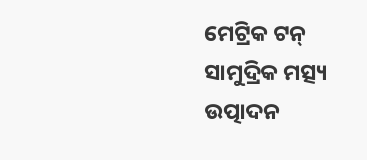ମେଟ୍ରିକ ଟନ୍ ସାମୁଦ୍ରିକ ମତ୍ସ୍ୟ ଉତ୍ପାଦନ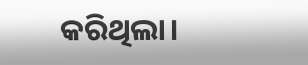କରିଥିଲା।